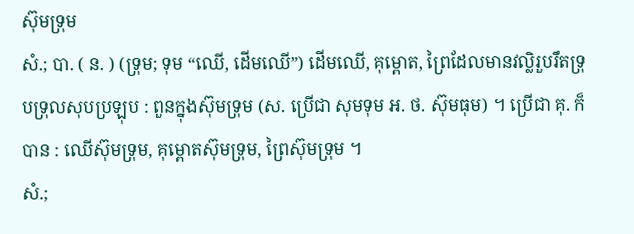ស៊ុមទ្រុម
សំ.; បា. ( ន. ) (ទ្រុម; ទុម “ឈើ, ដើមឈើ”) ដើមឈើ, គុម្ពោត, ព្រៃដែលមានវល្លិរួបរឹតទ្រុបទ្រុលសុបប្រឡុប : ពួនក្នុងស៊ុមទ្រុម (ស. ប្រើជា សុមទុម អ. ថ. ស៊ុមធុម) ។ ប្រើជា គុ. ក៏បាន : ឈើស៊ុមទ្រុម, គុម្ពោតស៊ុមទ្រុម, ព្រៃស៊ុមទ្រុម ។
សំ.;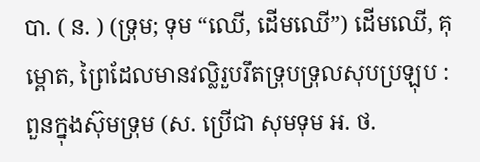បា. ( ន. ) (ទ្រុម; ទុម “ឈើ, ដើមឈើ”) ដើមឈើ, គុម្ពោត, ព្រៃដែលមានវល្លិរួបរឹតទ្រុបទ្រុលសុបប្រឡុប : ពួនក្នុងស៊ុមទ្រុម (ស. ប្រើជា សុមទុម អ. ថ.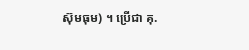ស៊ុមធុម) ។ ប្រើជា គុ.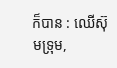ក៏បាន : ឈើស៊ុមទ្រុម,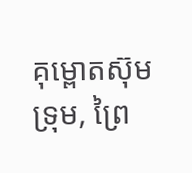គុម្ពោតស៊ុមទ្រុម, ព្រៃ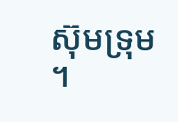ស៊ុមទ្រុម ។